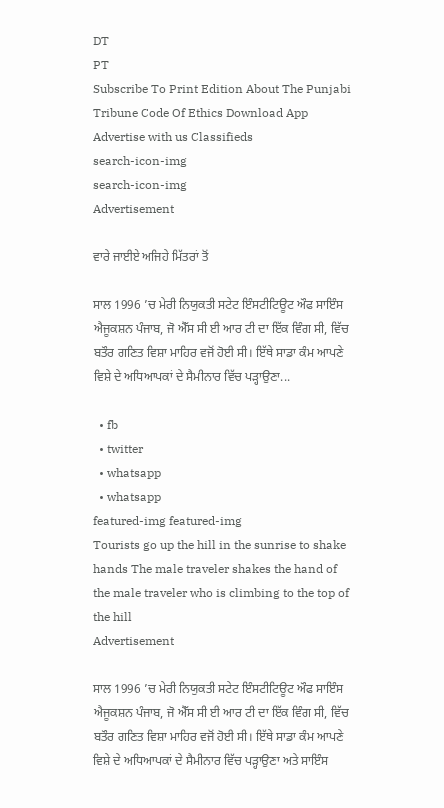DT
PT
Subscribe To Print Edition About The Punjabi Tribune Code Of Ethics Download App Advertise with us Classifieds
search-icon-img
search-icon-img
Advertisement

ਵਾਰੇ ਜਾਈਏ ਅਜਿਹੇ ਮਿੱਤਰਾਂ ਤੋਂ

ਸਾਲ 1996 ’ਚ ਮੇਰੀ ਨਿਯੁਕਤੀ ਸਟੇਟ ਇੰਸਟੀਟਿਊਟ ਔਫ ਸਾਇੰਸ ਐਜੂਕਸ਼ਨ ਪੰਜਾਬ, ਜੋ ਐੱਸ ਸੀ ਈ ਆਰ ਟੀ ਦਾ ਇੱਕ ਵਿੰਗ ਸੀ, ਵਿੱਚ ਬਤੌਰ ਗਣਿਤ ਵਿਸ਼ਾ ਮਾਹਿਰ ਵਜੋਂ ਹੋਈ ਸੀ। ਇੱਥੇ ਸਾਡਾ ਕੰਮ ਆਪਣੇ ਵਿਸ਼ੇ ਦੇ ਅਧਿਆਪਕਾਂ ਦੇ ਸੈਮੀਨਾਰ ਵਿੱਚ ਪੜ੍ਹਾਉਣਾ...

  • fb
  • twitter
  • whatsapp
  • whatsapp
featured-img featured-img
Tourists go up the hill in the sunrise to shake hands The male traveler shakes the hand of the male traveler who is climbing to the top of the hill
Advertisement

ਸਾਲ 1996 ’ਚ ਮੇਰੀ ਨਿਯੁਕਤੀ ਸਟੇਟ ਇੰਸਟੀਟਿਊਟ ਔਫ ਸਾਇੰਸ ਐਜੂਕਸ਼ਨ ਪੰਜਾਬ, ਜੋ ਐੱਸ ਸੀ ਈ ਆਰ ਟੀ ਦਾ ਇੱਕ ਵਿੰਗ ਸੀ, ਵਿੱਚ ਬਤੌਰ ਗਣਿਤ ਵਿਸ਼ਾ ਮਾਹਿਰ ਵਜੋਂ ਹੋਈ ਸੀ। ਇੱਥੇ ਸਾਡਾ ਕੰਮ ਆਪਣੇ ਵਿਸ਼ੇ ਦੇ ਅਧਿਆਪਕਾਂ ਦੇ ਸੈਮੀਨਾਰ ਵਿੱਚ ਪੜ੍ਹਾਉਣਾ ਅਤੇ ਸਾਇੰਸ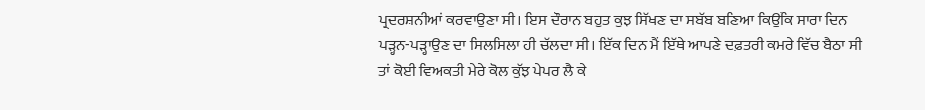ਪ੍ਰਦਰਸ਼ਨੀਆਂ ਕਰਵਾਉਣਾ ਸੀ। ਇਸ ਦੌਰਾਨ ਬਹੁਤ ਕੁਝ ਸਿੱਖਣ ਦਾ ਸਬੱਬ ਬਣਿਆ ਕਿਉਂਕਿ ਸਾਰਾ ਦਿਨ ਪੜ੍ਹਨ-ਪੜ੍ਹਾਉਣ ਦਾ ਸਿਲਸਿਲਾ ਹੀ ਚੱਲਦਾ ਸੀ। ਇੱਕ ਦਿਨ ਮੈਂ ਇੱਥੇ ਆਪਣੇ ਦਫ਼ਤਰੀ ਕਮਰੇ ਵਿੱਚ ਬੈਠਾ ਸੀ ਤਾਂ ਕੋਈ ਵਿਅਕਤੀ ਮੇਰੇ ਕੋਲ ਕੁੱਝ ਪੇਪਰ ਲੈ ਕੇ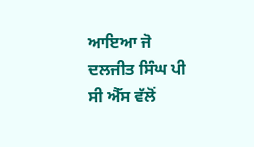ਆਇਆ ਜੋ ਦਲਜੀਤ ਸਿੰਘ ਪੀ ਸੀ ਐੱਸ ਵੱਲੋਂ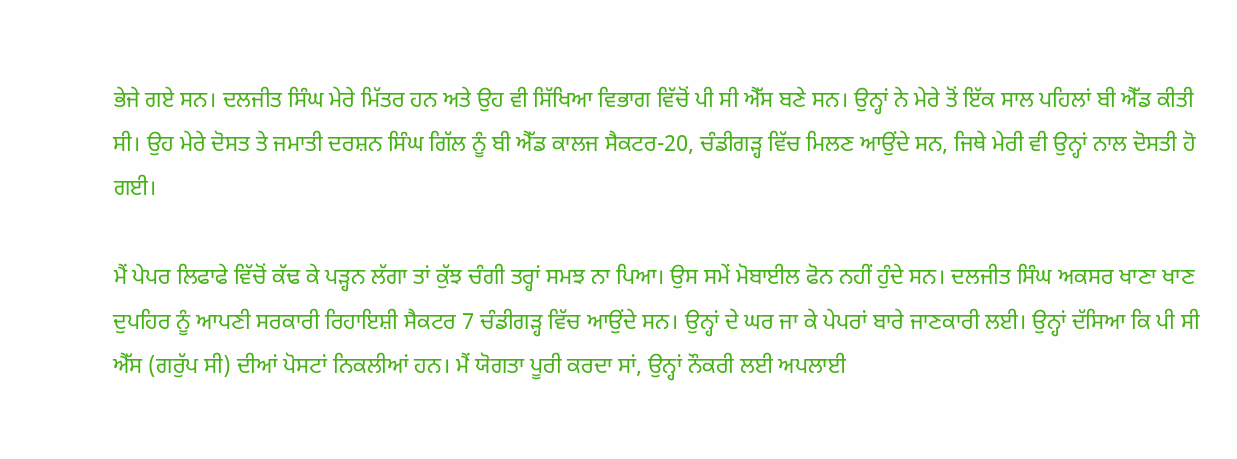ਭੇਜੇ ਗਏ ਸਨ। ਦਲਜੀਤ ਸਿੰਘ ਮੇਰੇ ਮਿੱਤਰ ਹਨ ਅਤੇ ਉਹ ਵੀ ਸਿੱਖਿਆ ਵਿਭਾਗ ਵਿੱਚੋਂ ਪੀ ਸੀ ਐੱਸ ਬਣੇ ਸਨ। ਉਨ੍ਹਾਂ ਨੇ ਮੇਰੇ ਤੋਂ ਇੱਕ ਸਾਲ ਪਹਿਲਾਂ ਬੀ ਐੱਡ ਕੀਤੀ ਸੀ। ਉਹ ਮੇਰੇ ਦੋਸਤ ਤੇ ਜਮਾਤੀ ਦਰਸ਼ਨ ਸਿੰਘ ਗਿੱਲ ਨੂੰ ਬੀ ਐੱਡ ਕਾਲਜ ਸੈਕਟਰ-20, ਚੰਡੀਗੜ੍ਹ ਵਿੱਚ ਮਿਲਣ ਆਉਂਦੇ ਸਨ, ਜਿਥੇ ਮੇਰੀ ਵੀ ਉਨ੍ਹਾਂ ਨਾਲ ਦੋਸਤੀ ਹੋ ਗਈ।

ਮੈਂ ਪੇਪਰ ਲਿਫਾਫੇ ਵਿੱਚੋਂ ਕੱਢ ਕੇ ਪੜ੍ਹਨ ਲੱਗਾ ਤਾਂ ਕੁੱਝ ਚੰਗੀ ਤਰ੍ਹਾਂ ਸਮਝ ਨਾ ਪਿਆ। ਉਸ ਸਮੇਂ ਮੋਬਾਈਲ ਫੋਨ ਨਹੀਂ ਹੁੰਦੇ ਸਨ। ਦਲਜੀਤ ਸਿੰਘ ਅਕਸਰ ਖਾਣਾ ਖਾਣ ਦੁਪਹਿਰ ਨੂੰ ਆਪਣੀ ਸਰਕਾਰੀ ਰਿਹਾਇਸ਼ੀ ਸੈਕਟਰ 7 ਚੰਡੀਗੜ੍ਹ ਵਿੱਚ ਆਉਂਦੇ ਸਨ। ਉਨ੍ਹਾਂ ਦੇ ਘਰ ਜਾ ਕੇ ਪੇਪਰਾਂ ਬਾਰੇ ਜਾਣਕਾਰੀ ਲਈ। ਉਨ੍ਹਾਂ ਦੱਸਿਆ ਕਿ ਪੀ ਸੀ ਐੱਸ (ਗਰੁੱਪ ਸੀ) ਦੀਆਂ ਪੋਸਟਾਂ ਨਿਕਲੀਆਂ ਹਨ। ਮੈਂ ਯੋਗਤਾ ਪੂਰੀ ਕਰਦਾ ਸਾਂ, ਉਨ੍ਹਾਂ ਨੌਕਰੀ ਲਈ ਅਪਲਾਈ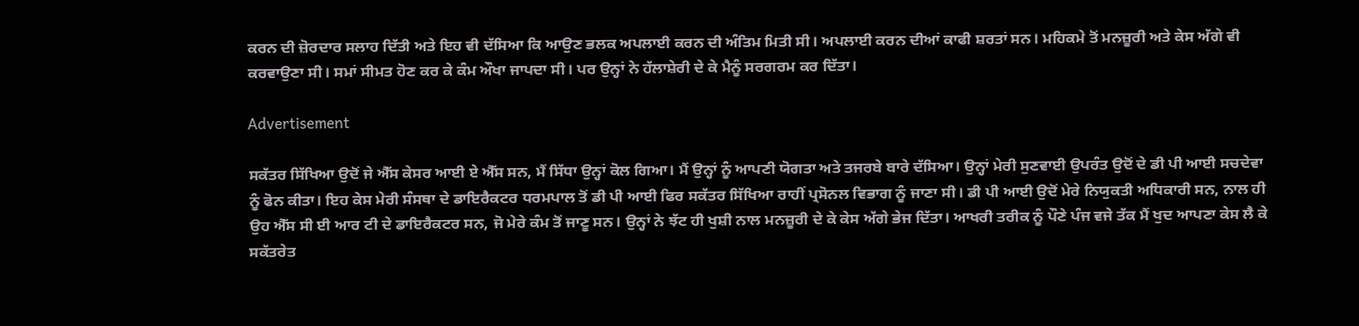ਕਰਨ ਦੀ ਜ਼ੋਰਦਾਰ ਸਲਾਹ ਦਿੱਤੀ ਅਤੇ ਇਹ ਵੀ ਦੱਸਿਆ ਕਿ ਆਉਣ ਭਲਕ ਅਪਲਾਈ ਕਰਨ ਦੀ ਅੰਤਿਮ ਮਿਤੀ ਸੀ। ਅਪਲਾਈ ਕਰਨ ਦੀਆਂ ਕਾਫੀ ਸ਼ਰਤਾਂ ਸਨ। ਮਹਿਕਮੇ ਤੋਂ ਮਨਜ਼ੂਰੀ ਅਤੇ ਕੇਸ ਅੱਗੇ ਵੀ ਕਰਵਾਉਣਾ ਸੀ। ਸਮਾਂ ਸੀਮਤ ਹੋਣ ਕਰ ਕੇ ਕੰਮ ਔਖਾ ਜਾਪਦਾ ਸੀ। ਪਰ ਉਨ੍ਹਾਂ ਨੇ ਹੱਲਾਸ਼ੇਰੀ ਦੇ ਕੇ ਮੈਨੂੰ ਸਰਗਰਮ ਕਰ ਦਿੱਤਾ।

Advertisement

ਸਕੱਤਰ ਸਿੱਖਿਆ ਉਦੋਂ ਜੇ ਐੱਸ ਕੇਸਰ ਆਈ ਏ ਐੱਸ ਸਨ, ਮੈਂ ਸਿੱਧਾ ਉਨ੍ਹਾਂ ਕੋਲ ਗਿਆ। ਮੈਂ ਉਨ੍ਹਾਂ ਨੂੰ ਆਪਣੀ ਯੋਗਤਾ ਅਤੇ ਤਜਰਬੇ ਬਾਰੇ ਦੱਸਿਆ। ਉਨ੍ਹਾਂ ਮੇਰੀ ਸੁਣਵਾਈ ਉਪਰੰਤ ਉਦੋਂ ਦੇ ਡੀ ਪੀ ਆਈ ਸਚਦੇਵਾ ਨੂੰ ਫੋਨ ਕੀਤਾ। ਇਹ ਕੇਸ ਮੇਰੀ ਸੰਸਥਾ ਦੇ ਡਾਇਰੈਕਟਰ ਧਰਮਪਾਲ ਤੋਂ ਡੀ ਪੀ ਆਈ ਫਿਰ ਸਕੱਤਰ ਸਿੱਖਿਆ ਰਾਹੀਂ ਪ੍ਰਸੋਨਲ ਵਿਭਾਗ ਨੂੰ ਜਾਣਾ ਸੀ। ਡੀ ਪੀ ਆਈ ਉਦੋਂ ਮੇਰੇ ਨਿਯੁਕਤੀ ਅਧਿਕਾਰੀ ਸਨ, ਨਾਲ ਹੀ ਉਹ ਐੱਸ ਸੀ ਈ ਆਰ ਟੀ ਦੇ ਡਾਇਰੈਕਟਰ ਸਨ, ਜੋ ਮੇਰੇ ਕੰਮ ਤੋਂ ਜਾਣੂ ਸਨ। ਉਨ੍ਹਾਂ ਨੇ ਝੱਟ ਹੀ ਖੁਸ਼ੀ ਨਾਲ ਮਨਜ਼ੂਰੀ ਦੇ ਕੇ ਕੇਸ ਅੱਗੇ ਭੇਜ ਦਿੱਤਾ। ਆਖਰੀ ਤਰੀਕ ਨੂੰ ਪੌਣੇ ਪੰਜ ਵਜੇ ਤੱਕ ਮੈਂ ਖੁਦ ਆਪਣਾ ਕੇਸ ਲੈ ਕੇ ਸਕੱਤਰੇਤ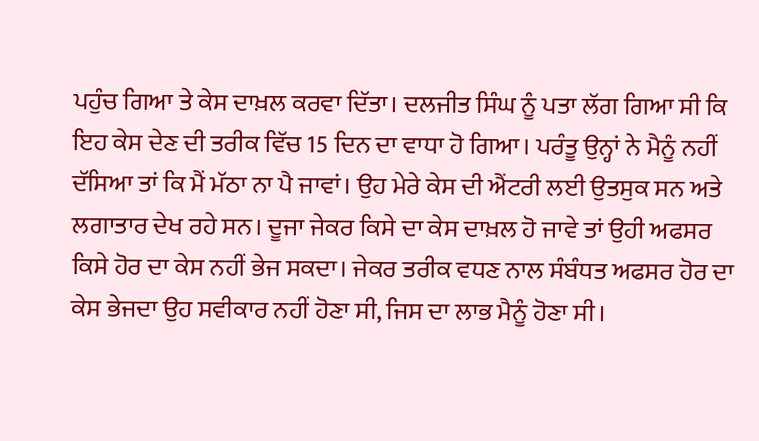ਪਹੁੰਚ ਗਿਆ ਤੇ ਕੇਸ ਦਾਖ਼ਲ ਕਰਵਾ ਦਿੱਤਾ। ਦਲਜੀਤ ਸਿੰਘ ਨੂੰ ਪਤਾ ਲੱਗ ਗਿਆ ਸੀ ਕਿ ਇਹ ਕੇਸ ਦੇਣ ਦੀ ਤਰੀਕ ਵਿੱਚ 15 ਦਿਨ ਦਾ ਵਾਧਾ ਹੋ ਗਿਆ। ਪਰੰਤੂ ਉਨ੍ਹਾਂ ਨੇ ਮੈਨੂੰ ਨਹੀਂ ਦੱਸਿਆ ਤਾਂ ਕਿ ਮੈਂ ਮੱਠਾ ਨਾ ਪੈ ਜਾਵਾਂ। ਉਹ ਮੇਰੇ ਕੇਸ ਦੀ ਐਂਟਰੀ ਲਈ ਉਤਸੁਕ ਸਨ ਅਤੇ ਲਗਾਤਾਰ ਦੇਖ ਰਹੇ ਸਨ। ਦੂਜਾ ਜੇਕਰ ਕਿਸੇ ਦਾ ਕੇਸ ਦਾਖ਼ਲ ਹੋ ਜਾਵੇ ਤਾਂ ਉਹੀ ਅਫਸਰ ਕਿਸੇ ਹੋਰ ਦਾ ਕੇਸ ਨਹੀਂ ਭੇਜ ਸਕਦਾ। ਜੇਕਰ ਤਰੀਕ ਵਧਣ ਨਾਲ ਸੰਬੰਧਤ ਅਫਸਰ ਹੋਰ ਦਾ ਕੇਸ ਭੇਜਦਾ ਉਹ ਸਵੀਕਾਰ ਨਹੀਂ ਹੋਣਾ ਸੀ, ਜਿਸ ਦਾ ਲਾਭ ਮੈਨੂੰ ਹੋਣਾ ਸੀ।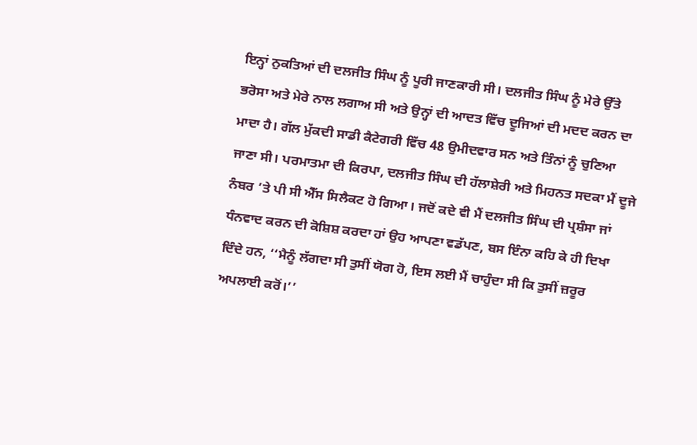ਇਨ੍ਹਾਂ ਨੁਕਤਿਆਂ ਦੀ ਦਲਜੀਤ ਸਿੰਘ ਨੂੰ ਪੂਰੀ ਜਾਣਕਾਰੀ ਸੀ। ਦਲਜੀਤ ਸਿੰਘ ਨੂੰ ਮੇਰੇ ਉੱਤੇ ਭਰੋਸਾ ਅਤੇ ਮੇਰੇ ਨਾਲ ਲਗਾਅ ਸੀ ਅਤੇ ਉਨ੍ਹਾਂ ਦੀ ਆਦਤ ਵਿੱਚ ਦੂਜਿਆਂ ਦੀ ਮਦਦ ਕਰਨ ਦਾ ਮਾਦਾ ਹੈ। ਗੱਲ ਮੁੱਕਦੀ ਸਾਡੀ ਕੈਟੇਗਰੀ ਵਿੱਚ 48 ਉਮੀਦਵਾਰ ਸਨ ਅਤੇ ਤਿੰਨਾਂ ਨੂੰ ਚੁਣਿਆ ਜਾਣਾ ਸੀ। ਪਰਮਾਤਮਾ ਦੀ ਕਿਰਪਾ, ਦਲਜੀਤ ਸਿੰਘ ਦੀ ਹੱਲਾਸ਼ੇਰੀ ਅਤੇ ਮਿਹਨਤ ਸਦਕਾ ਮੈਂ ਦੂਜੇ ਨੰਬਰ ’ਤੇ ਪੀ ਸੀ ਐੱਸ ਸਿਲੈਕਟ ਹੋ ਗਿਆ। ਜਦੋਂ ਕਦੇ ਵੀ ਮੈਂ ਦਲਜੀਤ ਸਿੰਘ ਦੀ ਪ੍ਰਸ਼ੰਸਾ ਜਾਂ ਧੰਨਵਾਦ ਕਰਨ ਦੀ ਕੋਸ਼ਿਸ਼ ਕਰਦਾ ਹਾਂ ਉਹ ਆਪਣਾ ਵਡੱਪਣ, ਬਸ ਇੰਨਾ ਕਹਿ ਕੇ ਹੀ ਦਿਖਾ ਦਿੰਦੇ ਹਨ, ‘‘ਮੈਨੂੰ ਲੱਗਦਾ ਸੀ ਤੁਸੀਂ ਯੋਗ ਹੋ, ਇਸ ਲਈ ਮੈਂ ਚਾਹੁੰਦਾ ਸੀ ਕਿ ਤੁਸੀਂ ਜ਼ਰੂਰ ਅਪਲਾਈ ਕਰੋਂ।’’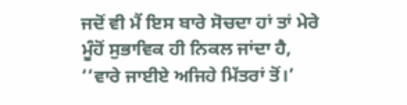ਜਦੋਂ ਵੀ ਮੈਂ ਇਸ ਬਾਰੇ ਸੋਚਦਾ ਹਾਂ ਤਾਂ ਮੇਰੇ ਮੂੰਹੋਂ ਸੁਭਾਵਿਕ ਹੀ ਨਿਕਲ ਜਾਂਦਾ ਹੈ, ‘‘ਵਾਰੇ ਜਾਈਏ ਅਜਿਹੇ ਮਿੱਤਰਾਂ ਤੋਂ।’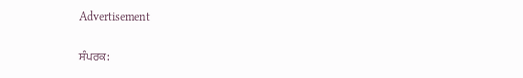Advertisement

ਸੰਪਰਕ: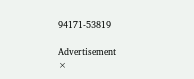94171-53819

Advertisement
×